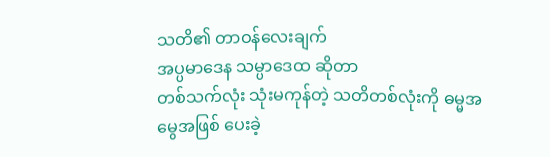သတိ၏ တာဝန်လေးချက်
အပ္ပမာဒေန သမ္ပာဒေထ ဆိုတာ
တစ်သက်လုံး သုံးမကုန်တဲ့ သတိတစ်လုံးကို ဓမ္မအမွေအဖြစ် ပေးခဲ့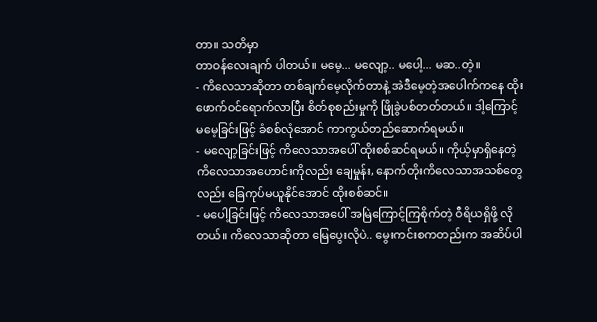တာ။ သတိမှာ
တာဝန်လေးချက် ပါတယ်။ မမေ့... မလျော့.. မပေါ့... မဆ..တဲ့။
- ကိလေသာဆိုတာ တစ်ချက်မေ့လိုက်တာနဲ့ အဲဒီမေ့တဲ့အပေါက်ကနေ ထိုးဖောက်ဝင်ရောက်လာပြီး စိတ်စုစည်းမှုကို ဖြိုခွဲပစ်တတ်တယ်။ ဒါ့ကြောင့် မမေ့ခြင်းဖြင့် ခံစစ်လုံအောင် ကာကွယ်တည်ဆောက်ရမယ်။
- မလျော့ခြင်းဖြင့် ကိလေသာအပေါ် ထိုးစစ်ဆင်ရမယ်။ ကိုယ့်မှာရှိနေတဲ့ ကိလေသာအဟောင်းကိုလည်း ချေမှုန်း, နောက်တိုးကိလေသာအသစ်တွေလည်း ခြေကုပ်မယူနိုင်အောင် ထိုးစစ်ဆင်။
- မပေါ့ခြင်းဖြင့် ကိလေသာအပေါ် အမြဲကြောင့်ကြစိုက်တဲ့ ဝီရိယရှိဖို့ လိုတယ်။ ကိလေသာဆိုတာ မြေပွေးလိုပဲ.. မွေးကင်းစကတည်းက အဆိပ်ပါ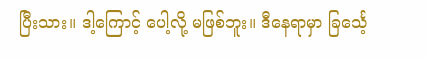ပြီးသား။ ဒါ့ကြောင့် ပေါ့လို့ မဖြစ်ဘူး။ ဒီနေရာမှာ ခြင်္သေ့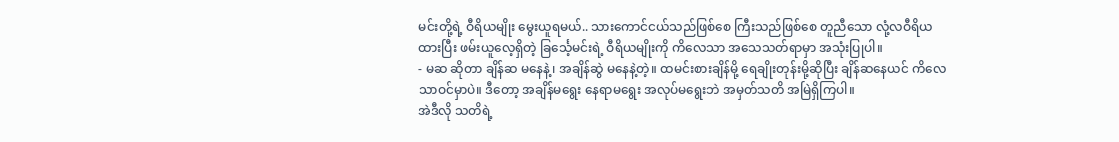မင်းတို့ရဲ့ ဝီရိယမျိုး မွေးယူရမယ်.. သားကောင်ငယ်သည်ဖြစ်စေ ကြီးသည်ဖြစ်စေ တူညီသော လုံ့လဝီရိယထားပြီး ဖမ်းယူလေ့ရှိတဲ့ ခြင်္သေ့မင်းရဲ့ ဝီရိယမျိုးကို ကိလေသာ အသေသတ်ရာမှာ အသုံးပြုပါ။
- မဆ ဆိုတာ ချိန်ဆ မနေနဲ့၊ အချိန်ဆွဲ မနေနဲ့တဲ့။ ထမင်းစားချိန်မို့ ရေချိုးတုန်းမို့ဆိုပြီး ချိန်ဆနေယင် ကိလေသာဝင်မှာပဲ။ ဒီတော့ အချိန်မရွေး နေရာမရွေး အလုပ်မရွေးဘဲ အမှတ်သတိ အမြဲရှိကြပါ။
အဲဒီလို သတိရဲ့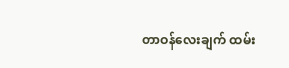တာဝန်လေးချက် ထမ်း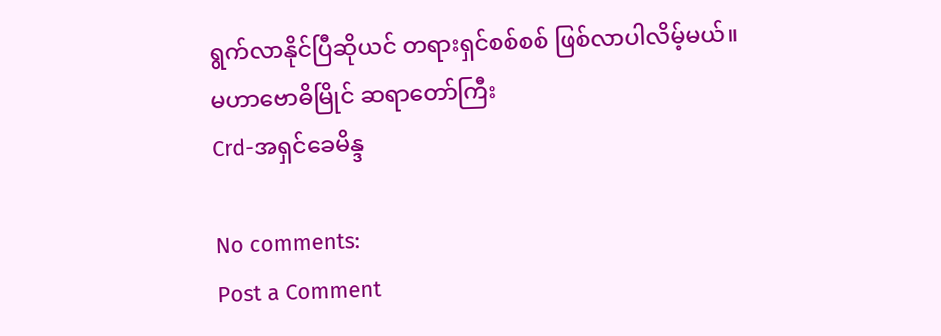ရွက်လာနိုင်ပြီဆိုယင် တရားရှင်စစ်စစ် ဖြစ်လာပါလိမ့်မယ်။
မဟာဗောဓိမြိုင် ဆရာတော်ကြီး
Crd-အရှင်ခေမိန္ဒ

No comments:
Post a Comment